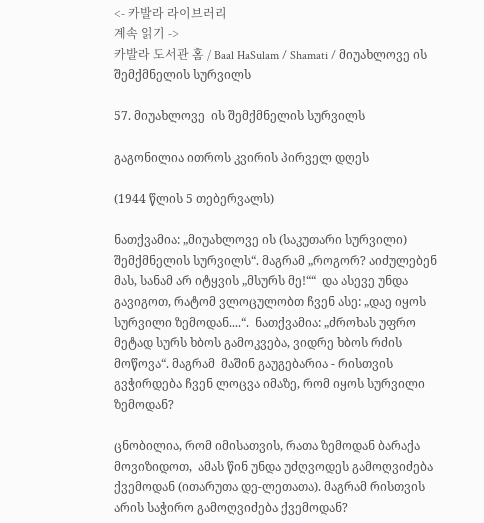<- 카발라 라이브러리
계속 읽기 ->
카발라 도서관 홈 / Baal HaSulam / Shamati / მიუახლოვე ის შემქმნელის სურვილს

57. მიუახლოვე  ის შემქმნელის სურვილს

გაგონილია ითროს კვირის პირველ დღეს

(1944 წლის 5 თებერვალს)

ნათქვამია: „მიუახლოვე ის (საკუთარი სურვილი) შემქმნელის სურვილს“. მაგრამ „როგორ? აიძულებენ მას, სანამ არ იტყვის „მსურს მე!““  და ასევე უნდა გავიგოთ, რატომ ვლოცულობთ ჩვენ ასე: „დაე იყოს სურვილი ზემოდან....“.  ნათქვამია: „ძროხას უფრო მეტად სურს ხბოს გამოკვება, ვიდრე ხბოს რძის მოწოვა“. მაგრამ  მაშინ გაუგებარია - რისთვის გვჭირდება ჩვენ ლოცვა იმაზე, რომ იყოს სურვილი ზემოდან?

ცნობილია, რომ იმისათვის, რათა ზემოდან ბარაქა მოვიზიდოთ,  ამას წინ უნდა უძღვოდეს გამოღვიძება ქვემოდან (ითარუთა დე-ლეთათა). მაგრამ რისთვის  არის საჭირო გამოღვიძება ქვემოდან?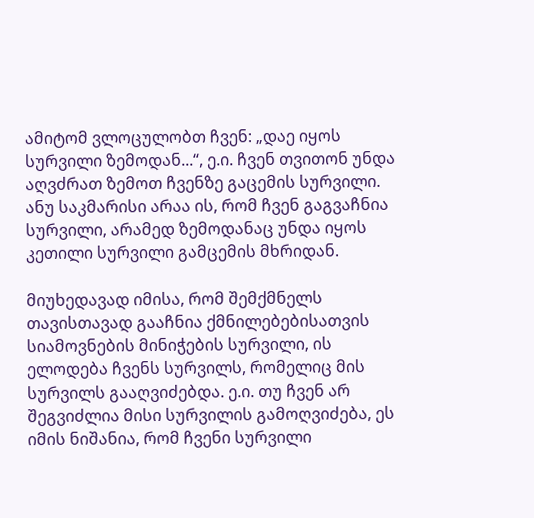ამიტომ ვლოცულობთ ჩვენ: „დაე იყოს სურვილი ზემოდან...“, ე.ი. ჩვენ თვითონ უნდა აღვძრათ ზემოთ ჩვენზე გაცემის სურვილი. ანუ საკმარისი არაა ის, რომ ჩვენ გაგვაჩნია სურვილი, არამედ ზემოდანაც უნდა იყოს კეთილი სურვილი გამცემის მხრიდან.

მიუხედავად იმისა, რომ შემქმნელს თავისთავად გააჩნია ქმნილებებისათვის სიამოვნების მინიჭების სურვილი, ის ელოდება ჩვენს სურვილს, რომელიც მის სურვილს გააღვიძებდა. ე.ი. თუ ჩვენ არ შეგვიძლია მისი სურვილის გამოღვიძება, ეს იმის ნიშანია, რომ ჩვენი სურვილი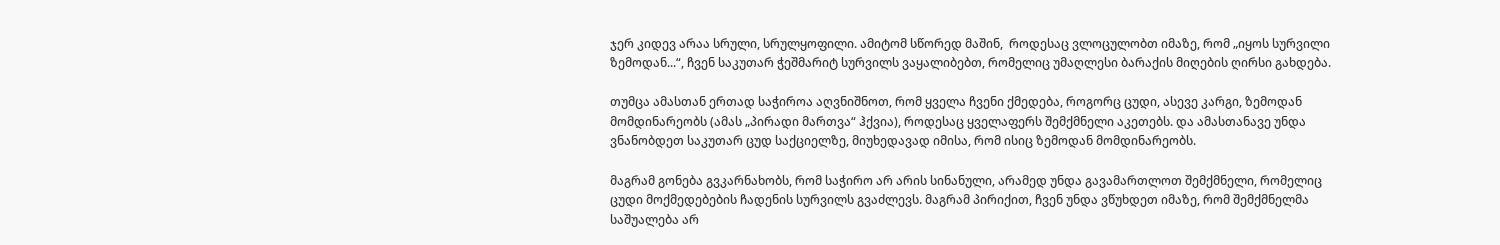ჯერ კიდევ არაა სრული, სრულყოფილი. ამიტომ სწორედ მაშინ,  როდესაც ვლოცულობთ იმაზე, რომ „იყოს სურვილი ზემოდან...“, ჩვენ საკუთარ ჭეშმარიტ სურვილს ვაყალიბებთ, რომელიც უმაღლესი ბარაქის მიღების ღირსი გახდება.

თუმცა ამასთან ერთად საჭიროა აღვნიშნოთ, რომ ყველა ჩვენი ქმედება, როგორც ცუდი, ასევე კარგი, ზემოდან მომდინარეობს (ამას „პირადი მართვა“ ჰქვია), როდესაც ყველაფერს შემქმნელი აკეთებს. და ამასთანავე უნდა ვნანობდეთ საკუთარ ცუდ საქციელზე, მიუხედავად იმისა, რომ ისიც ზემოდან მომდინარეობს.

მაგრამ გონება გვკარნახობს, რომ საჭირო არ არის სინანული, არამედ უნდა გავამართლოთ შემქმნელი, რომელიც ცუდი მოქმედებების ჩადენის სურვილს გვაძლევს. მაგრამ პირიქით, ჩვენ უნდა ვწუხდეთ იმაზე, რომ შემქმნელმა საშუალება არ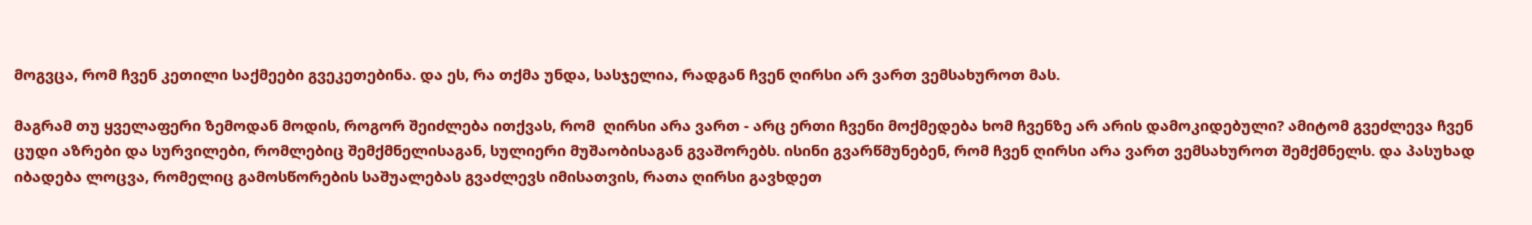მოგვცა, რომ ჩვენ კეთილი საქმეები გვეკეთებინა. და ეს, რა თქმა უნდა, სასჯელია, რადგან ჩვენ ღირსი არ ვართ ვემსახუროთ მას.

მაგრამ თუ ყველაფერი ზემოდან მოდის, როგორ შეიძლება ითქვას, რომ  ღირსი არა ვართ - არც ერთი ჩვენი მოქმედება ხომ ჩვენზე არ არის დამოკიდებული? ამიტომ გვეძლევა ჩვენ ცუდი აზრები და სურვილები, რომლებიც შემქმნელისაგან, სულიერი მუშაობისაგან გვაშორებს. ისინი გვარწმუნებენ, რომ ჩვენ ღირსი არა ვართ ვემსახუროთ შემქმნელს. და პასუხად იბადება ლოცვა, რომელიც გამოსწორების საშუალებას გვაძლევს იმისათვის, რათა ღირსი გავხდეთ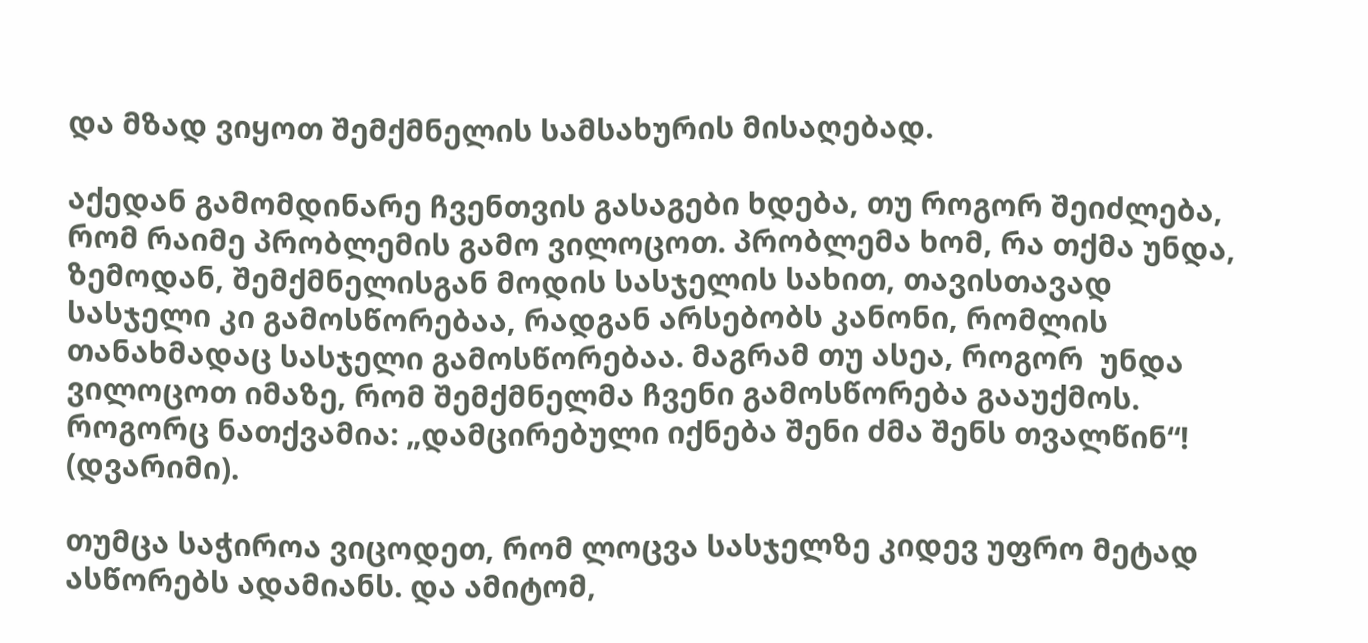და მზად ვიყოთ შემქმნელის სამსახურის მისაღებად.

აქედან გამომდინარე ჩვენთვის გასაგები ხდება, თუ როგორ შეიძლება, რომ რაიმე პრობლემის გამო ვილოცოთ. პრობლემა ხომ, რა თქმა უნდა, ზემოდან, შემქმნელისგან მოდის სასჯელის სახით, თავისთავად სასჯელი კი გამოსწორებაა, რადგან არსებობს კანონი, რომლის თანახმადაც სასჯელი გამოსწორებაა. მაგრამ თუ ასეა, როგორ  უნდა ვილოცოთ იმაზე, რომ შემქმნელმა ჩვენი გამოსწორება გააუქმოს. როგორც ნათქვამია: „დამცირებული იქნება შენი ძმა შენს თვალწინ“! (დვარიმი).

თუმცა საჭიროა ვიცოდეთ, რომ ლოცვა სასჯელზე კიდევ უფრო მეტად ასწორებს ადამიანს. და ამიტომ,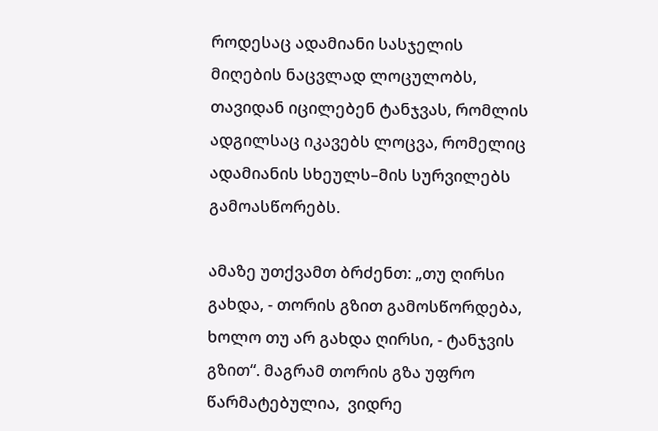როდესაც ადამიანი სასჯელის მიღების ნაცვლად ლოცულობს, თავიდან იცილებენ ტანჯვას, რომლის ადგილსაც იკავებს ლოცვა, რომელიც ადამიანის სხეულს–მის სურვილებს გამოასწორებს.

ამაზე უთქვამთ ბრძენთ: „თუ ღირსი გახდა, - თორის გზით გამოსწორდება, ხოლო თუ არ გახდა ღირსი, - ტანჯვის გზით“. მაგრამ თორის გზა უფრო წარმატებულია,  ვიდრე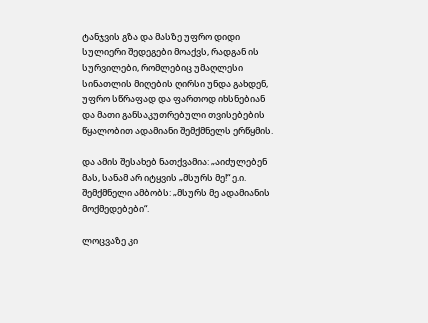ტანჯვის გზა და მასზე უფრო დიდი სულიერი შედეგები მოაქვს, რადგან ის სურვილები, რომლებიც უმაღლესი სინათლის მიღების ღირსი უნდა გახდენ, უფრო სწრაფად და ფართოდ იხსნებიან და მათი განსაკუთრებული თვისებების წყალობით ადამიანი შემქმნელს ერწყმის.

და ამის შესახებ ნათქვამია: „აიძულებენ მას, სანამ არ იტყვის „მსურს მე!“ ე.ი. შემქმნელი ამბობს: „მსურს მე ადამიანის მოქმედებები“.

ლოცვაზე კი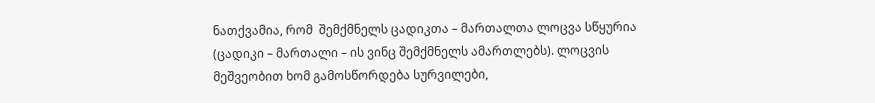ნათქვამია, რომ  შემქმნელს ცადიკთა – მართალთა ლოცვა სწყურია (ცადიკი – მართალი – ის ვინც შემქმნელს ამართლებს). ლოცვის მეშვეობით ხომ გამოსწორდება სურვილები,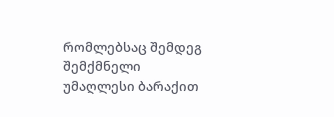რომლებსაც შემდეგ შემქმნელი უმაღლესი ბარაქით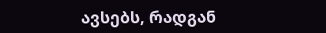ავსებს, რადგან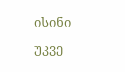ისინი უკვე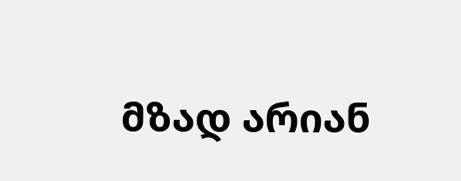მზად არიან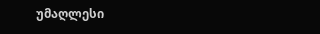უმაღლესი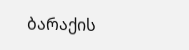ბარაქის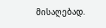მისაღებად.